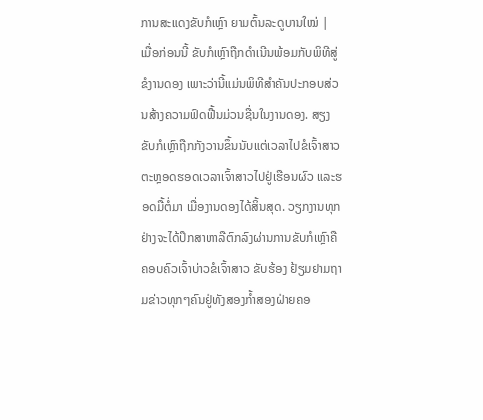ການສະແດງຂັບກໍເຫຼົາ ຍາມຕົ້ນລະດູບານໃໝ່ |
ເມື່ອກ່ອນນີ້ ຂັບກໍເຫຼົາຖືກດຳເນີນພ້ອມກັບພິທີສູ່ຂໍງານດອງ ເພາະວ່ານີ້ແມ່ນພິທີສຳຄັນປະກອບສ່ວນສ້າງຄວາມຟົດຟື້ນມ່ວນຊື່ນໃນງານດອງ. ສຽງຂັບກໍເຫຼົາຖືກກັງວານຂຶ້ນນັບແຕ່ເວລາໄປຂໍເຈົ້າສາວຕະຫຼອດຮອດເວລາເຈົ້າສາວໄປຢູ່ເຮືອນຜົວ ແລະຮອດມື້ຕໍ່ມາ ເມື່ອງານດອງໄດ້ສິ້ນສຸດ. ວຽກງານທຸກຢ່າງຈະໄດ້ປຶກສາຫາລືຕົກລົງຜ່ານການຂັບກໍເຫຼົາຄືຄອບຄົວເຈົ້າບ່າວຂໍເຈົ້າສາວ ຂັບຮ້ອງ ຢ້ຽມຢາມຖາມຂ່າວທຸກໆຄົນຢູ່ທັງສອງກ້ຳສອງຝ່າຍຄອ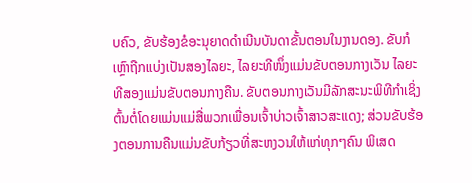ບຄົວ, ຂັບຮ້ອງຂໍອະນຸຍາດດຳເນີນບັນດາຂັ້ນຕອນໃນງານດອງ. ຂັບກໍເຫຼົາຖືກແບ່ງເປັນສອງໄລຍະ, ໄລຍະທີໜຶ່ງແມ່ນຂັບຕອນກາງເວັນ ໄລຍະທີສອງແມ່ນຂັບຕອນກາງຄືນ. ຂັບຕອນກາງເວັນມີລັກສະນະພິທີກຳເຊິ່ງຕົ້ນຕໍ່ໂດຍແມ່ນແມ່ສື່ພວກເພື່ອນເຈົ້າບ່າວເຈົ້າສາວສະແດງ; ສ່ວນຂັບຮ້ອງຕອນການຄືນແມ່ນຂັບກ້ຽວທີ່ສະຫງວນໃຫ້ແກ່ທຸກໆຄົນ ພິເສດ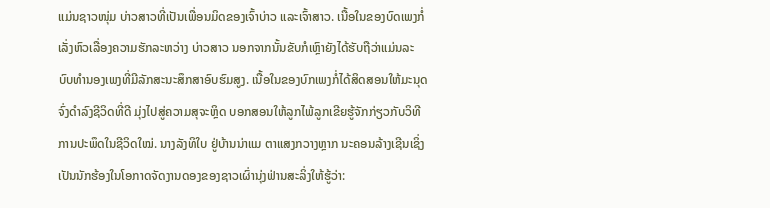ແມ່ນຊາວໜຸ່ມ ບ່າວສາວທີ່ເປັນເພື່ອນມິດຂອງເຈົ້າບ່າວ ແລະເຈົ້າສາວ. ເນື້ອໃນຂອງບົດເພງກໍ່ເລັ່ງຫົວເລື່ອງຄວາມຮັກລະຫວ່າງ ບ່າວສາວ ນອກຈາກນັ້ນຂັບກໍເຫຼົາຍັງໄດ້ຮັບຖືວ່າແມ່ນລະບົບທຳນອງເພງທີ່ມີລັກສະນະສຶກສາອົບຮົມສູງ. ເນື້ອໃນຂອງບົກເພງກໍ່ໄດ້ສິດສອນໃຫ້ມະນຸດຈົ່ງດຳລົງຊີວິດທີ່ດີ ມຸ່ງໄປສູ່ຄວາມສຸຈະຫຼິດ ບອກສອນໃຫ້ລູກໄພ້ລູກເຂີຍຮູ້ຈັກກ່ຽວກັບວິທີການປະພຶດໃນຊີວິດໃໝ່. ນາງລັງທິໃບ ຢູ່ບ້ານນ່າແມ ຕາແສງກວາງຫຼາກ ນະຄອນລ້າງເຊີນເຊິ່ງເປັນນັກຮ້ອງໃນໂອກາດຈັດງານດອງຂອງຊາວເຜົ່ານຸ່ງຟ່ານສະລິ່ງໃຫ້ຮູ້ວ່າ: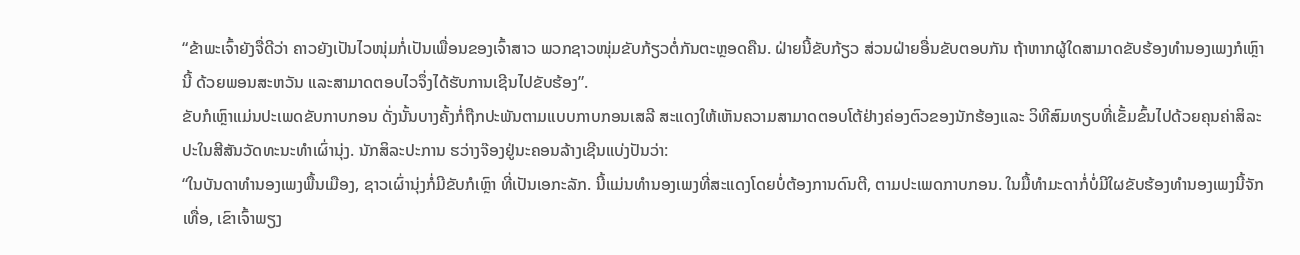“ຂ້າພະເຈົ້າຍັງຈື່ດີວ່າ ຄາວຍັງເປັນໄວໜຸ່ມກໍ່ເປັນເພື່ອນຂອງເຈົ້າສາວ ພວກຊາວໜຸ່ມຂັບກ້ຽວຕໍ່ກັນຕະຫຼອດຄືນ. ຝ່າຍນີ້ຂັບກ້ຽວ ສ່ວນຝ່າຍອື່ນຂັບຕອບກັນ ຖ້າຫາກຜູ້ໃດສາມາດຂັບຮ້ອງທຳນອງເພງກໍເຫຼົານີ້ ດ້ວຍພອນສະຫວັນ ແລະສາມາດຕອບໄວຈຶ່ງໄດ້ຮັບການເຊີນໄປຂັບຮ້ອງ”.
ຂັບກໍເຫຼົາແມ່ນປະເພດຂັບກາບກອນ ດັ່ງນັ້ນບາງຄັ້ງກໍ່ຖືກປະພັນຕາມແບບກາບກອນເສລີ ສະແດງໃຫ້ເຫັນຄວາມສາມາດຕອບໂຕ້ຢ່າງຄ່ອງຕົວຂອງນັກຮ້ອງແລະ ວິທີສົມທຽບທີ່ເຂັ້ມຂົ້ນໄປດ້ວຍຄຸນຄ່າສິລະປະໃນສີສັນວັດທະນະທຳເຜົ່ານຸ່ງ. ນັກສິລະປະການ ຮວ່າງຈ໊ອງຢູ່ນະຄອນລ້າງເຊີນແບ່ງປັນວ່າ:
“ໃນບັນດາທຳນອງເພງພື້ນເມືອງ, ຊາວເຜົ່ານຸ່ງກໍ່ມີຂັບກໍເຫຼົາ ທີ່ເປັນເອກະລັກ. ນີ້ແມ່ນທຳນອງເພງທີ່ສະແດງໂດຍບໍ່ຕ້ອງການດົນຕີ, ຕາມປະເພດກາບກອນ. ໃນມື້ທຳມະດາກໍ່ບໍ່ມີໃຜຂັບຮ້ອງທຳນອງເພງນີ້ຈັກເທື່ອ, ເຂົາເຈົ້າພຽງ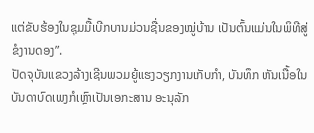ແຕ່ຂັບຮ້ອງໃນຊຸມມື້ເບີກບານມ່ວນຊື່ນຂອງໝູ່ບ້ານ ເປັນຕົ້ນແມ່ນໃນພິທີສູ່ຂໍງານດອງ”.
ປັດຈຸບັນແຂວງລ້າງເຊີນພວມຍູ້ແຮງວຽກງານເກັບກຳ, ບັນທຶກ ຫັນເນື້ອໃນບັນດາບົດເພງກໍເຫຼົາເປັນເອກະສານ ອະນຸລັກ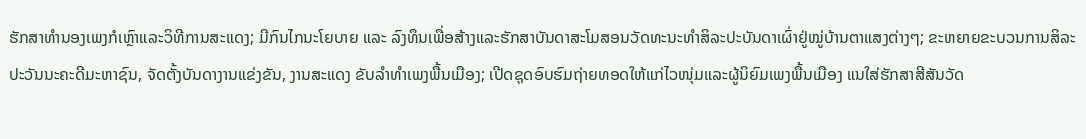ຮັກສາທຳນອງເພງກໍເຫຼົາແລະວິທີການສະແດງ; ມີກົນໄກນະໂຍບາຍ ແລະ ລົງທຶນເພື່ອສ້າງແລະຮັກສາບັນດາສະໂມສອນວັດທະນະທຳສິລະປະບັນດາເຜົ່າຢູ່ໝູ່ບ້ານຕາແສງຕ່າງໆ; ຂະຫຍາຍຂະບວນການສິລະປະວັນນະຄະດີມະຫາຊົນ, ຈັດຕັ້ງບັນດາງານແຂ່ງຂັນ, ງານສະແດງ ຂັບລຳທຳເພງພື້ນເມືອງ; ເປີດຊຸດອົບຮົມຖ່າຍທອດໃຫ້ແກ່ໄວໜຸ່ມແລະຜູ້ນິຍົມເພງພື້ນເມືອງ ແນໃສ່ຮັກສາສີສັນວັດ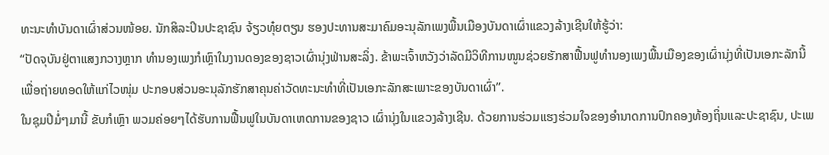ທະນະທຳບັນດາເຜົ່າສ່ວນໜ້ອຍ. ນັກສິລະປິນປະຊາຊົນ ຈ້ຽວທຸ໋ຍຕຽນ ຮອງປະທານສະມາຄົມອະນຸລັກເພງພື້ນເມືອງບັນດາເຜົ່າແຂວງລ້າງເຊີນໃຫ້ຮູ້ວ່າ:
“ປັດຈຸບັນຢູ່ຕາແສງກວາງຫຼາກ ທຳນອງເພງກໍເຫຼົາໃນງານດອງຂອງຊາວເຜົ່ານຸ່ງຟ່ານສະລິ່ງ. ຂ້າພະເຈົ້າຫວັງວ່າລັດມີວິທີການໜູນຊ່ວຍຮັກສາຟື້ນຟູທຳນອງເພງພື້ນເມືອງຂອງເຜົ່ານຸ່ງທີ່ເປັນເອກະລັກນີ້ເພື່ອຖ່າຍທອດໃຫ້ແກ່ໄວໜຸ່ມ ປະກອບສ່ວນອະນຸລັກຮັກສາຄຸນຄ່າວັດທະນະທຳທີ່ເປັນເອກະລັກສະເພາະຂອງບັນດາເຜົ່າ”.
ໃນຊຸມປີມໍ່ໆມານີ້ ຂັບກໍເຫຼົາ ພວມຄ່ອຍໆໄດ້ຮັບການຟື້ນຟູໃນບັນດາເຫດການຂອງຊາວ ເຜົ່ານຸ່ງໃນແຂວງລ້າງເຊີນ. ດ້ວຍການຮ່ວມແຮງຮ່ວມໃຈຂອງອຳນາດການປົກຄອງທ້ອງຖິ່ນແລະປະຊາຊົນ, ປະເພ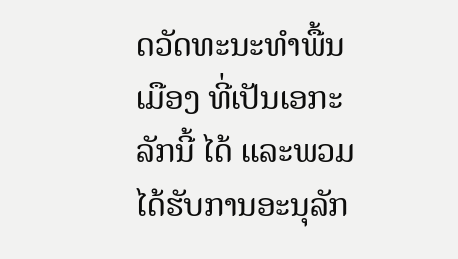ດວັດທະນະທຳພື້ນເມືອງ ທີ່ເປັນເອກະລັກນີ້ ໄດ້ ແລະພວມໄດ້ຮັບການອະນຸລັກ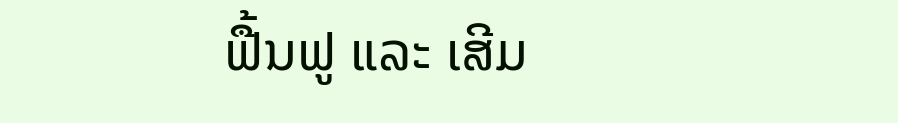ຟື້ນຟູ ແລະ ເສີມ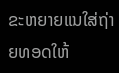ຂະຫຍາຍແນໃສ່ຖ່າຍທອດໃຫ້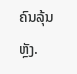ຄົນລຸ້ນຫຼັງ.